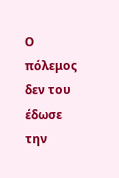Ο πόλεμος δεν του έδωσε την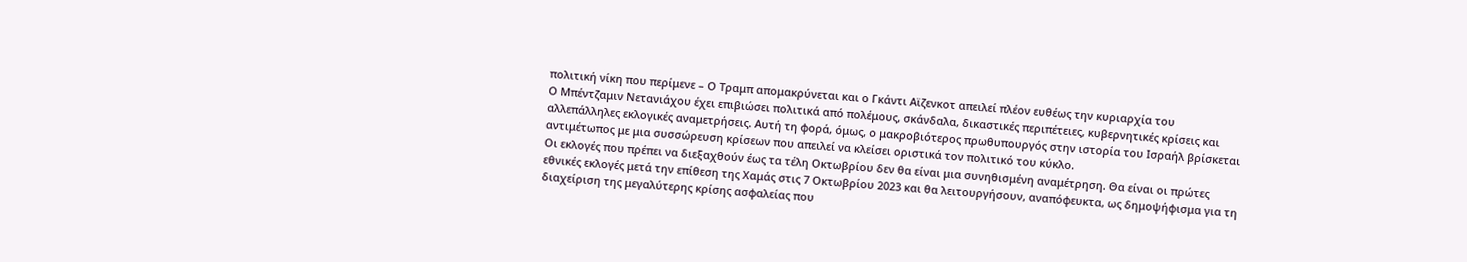πολιτική νίκη που περίμενε – Ο Τραμπ απομακρύνεται και ο Γκάντι Αϊζενκοτ απειλεί πλέον ευθέως την κυριαρχία του
Ο Μπέντζαμιν Νετανιάχου έχει επιβιώσει πολιτικά από πολέμους, σκάνδαλα, δικαστικές περιπέτειες, κυβερνητικές κρίσεις και αλλεπάλληλες εκλογικές αναμετρήσεις. Αυτή τη φορά, όμως, ο μακροβιότερος πρωθυπουργός στην ιστορία του Ισραήλ βρίσκεται αντιμέτωπος με μια συσσώρευση κρίσεων που απειλεί να κλείσει οριστικά τον πολιτικό του κύκλο.
Οι εκλογές που πρέπει να διεξαχθούν έως τα τέλη Οκτωβρίου δεν θα είναι μια συνηθισμένη αναμέτρηση. Θα είναι οι πρώτες εθνικές εκλογές μετά την επίθεση της Χαμάς στις 7 Οκτωβρίου 2023 και θα λειτουργήσουν, αναπόφευκτα, ως δημοψήφισμα για τη διαχείριση της μεγαλύτερης κρίσης ασφαλείας που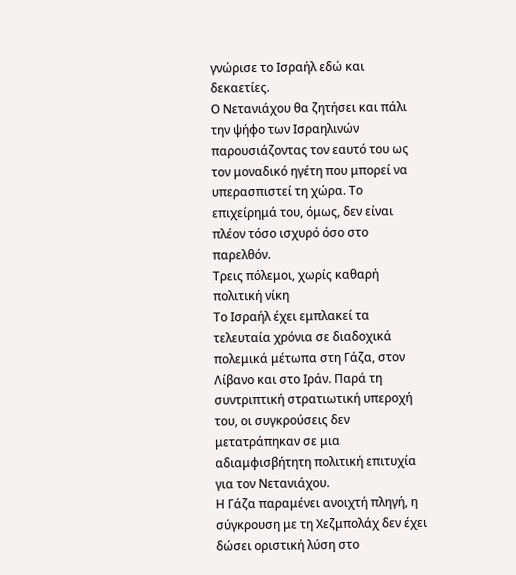γνώρισε το Ισραήλ εδώ και δεκαετίες.
Ο Νετανιάχου θα ζητήσει και πάλι την ψήφο των Ισραηλινών παρουσιάζοντας τον εαυτό του ως τον μοναδικό ηγέτη που μπορεί να υπερασπιστεί τη χώρα. Το επιχείρημά του, όμως, δεν είναι πλέον τόσο ισχυρό όσο στο παρελθόν.
Τρεις πόλεμοι, χωρίς καθαρή πολιτική νίκη
Το Ισραήλ έχει εμπλακεί τα τελευταία χρόνια σε διαδοχικά πολεμικά μέτωπα στη Γάζα, στον Λίβανο και στο Ιράν. Παρά τη συντριπτική στρατιωτική υπεροχή του, οι συγκρούσεις δεν μετατράπηκαν σε μια αδιαμφισβήτητη πολιτική επιτυχία για τον Νετανιάχου.
Η Γάζα παραμένει ανοιχτή πληγή, η σύγκρουση με τη Χεζμπολάχ δεν έχει δώσει οριστική λύση στο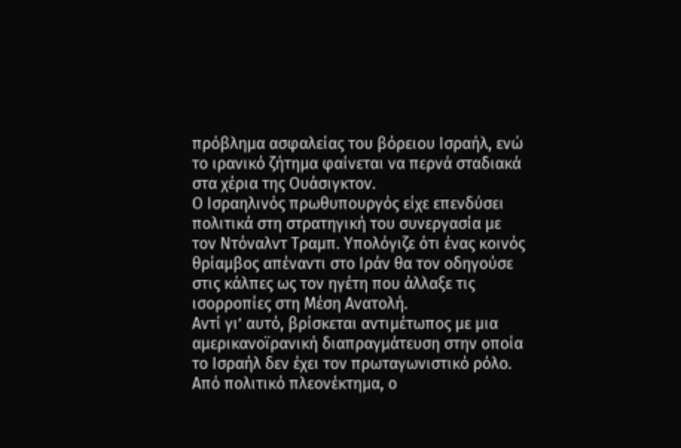πρόβλημα ασφαλείας του βόρειου Ισραήλ, ενώ το ιρανικό ζήτημα φαίνεται να περνά σταδιακά στα χέρια της Ουάσιγκτον.
Ο Ισραηλινός πρωθυπουργός είχε επενδύσει πολιτικά στη στρατηγική του συνεργασία με τον Ντόναλντ Τραμπ. Υπολόγιζε ότι ένας κοινός θρίαμβος απέναντι στο Ιράν θα τον οδηγούσε στις κάλπες ως τον ηγέτη που άλλαξε τις ισορροπίες στη Μέση Ανατολή.
Αντί γι’ αυτό, βρίσκεται αντιμέτωπος με μια αμερικανοϊρανική διαπραγμάτευση στην οποία το Ισραήλ δεν έχει τον πρωταγωνιστικό ρόλο.
Από πολιτικό πλεονέκτημα, ο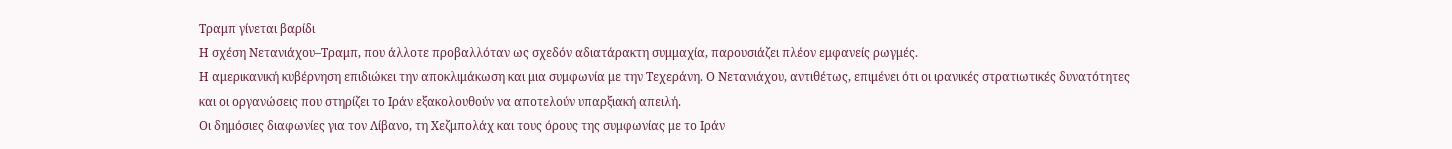Τραμπ γίνεται βαρίδι
Η σχέση Νετανιάχου–Τραμπ, που άλλοτε προβαλλόταν ως σχεδόν αδιατάρακτη συμμαχία, παρουσιάζει πλέον εμφανείς ρωγμές.
Η αμερικανική κυβέρνηση επιδιώκει την αποκλιμάκωση και μια συμφωνία με την Τεχεράνη. Ο Νετανιάχου, αντιθέτως, επιμένει ότι οι ιρανικές στρατιωτικές δυνατότητες και οι οργανώσεις που στηρίζει το Ιράν εξακολουθούν να αποτελούν υπαρξιακή απειλή.
Οι δημόσιες διαφωνίες για τον Λίβανο, τη Χεζμπολάχ και τους όρους της συμφωνίας με το Ιράν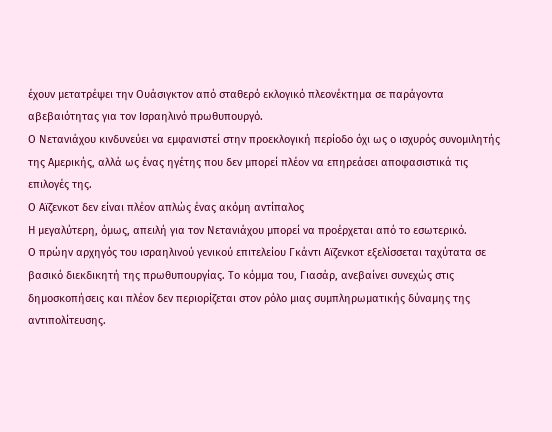έχουν μετατρέψει την Ουάσιγκτον από σταθερό εκλογικό πλεονέκτημα σε παράγοντα αβεβαιότητας για τον Ισραηλινό πρωθυπουργό.
Ο Νετανιάχου κινδυνεύει να εμφανιστεί στην προεκλογική περίοδο όχι ως ο ισχυρός συνομιλητής της Αμερικής, αλλά ως ένας ηγέτης που δεν μπορεί πλέον να επηρεάσει αποφασιστικά τις επιλογές της.
Ο Αϊζενκοτ δεν είναι πλέον απλώς ένας ακόμη αντίπαλος
Η μεγαλύτερη, όμως, απειλή για τον Νετανιάχου μπορεί να προέρχεται από το εσωτερικό.
Ο πρώην αρχηγός του ισραηλινού γενικού επιτελείου Γκάντι Αϊζενκοτ εξελίσσεται ταχύτατα σε βασικό διεκδικητή της πρωθυπουργίας. Το κόμμα του, Γιασάρ, ανεβαίνει συνεχώς στις δημοσκοπήσεις και πλέον δεν περιορίζεται στον ρόλο μιας συμπληρωματικής δύναμης της αντιπολίτευσης.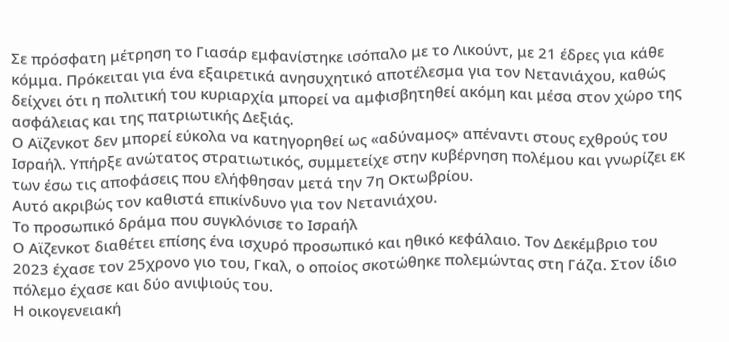Σε πρόσφατη μέτρηση το Γιασάρ εμφανίστηκε ισόπαλο με το Λικούντ, με 21 έδρες για κάθε κόμμα. Πρόκειται για ένα εξαιρετικά ανησυχητικό αποτέλεσμα για τον Νετανιάχου, καθώς δείχνει ότι η πολιτική του κυριαρχία μπορεί να αμφισβητηθεί ακόμη και μέσα στον χώρο της ασφάλειας και της πατριωτικής Δεξιάς.
Ο Αϊζενκοτ δεν μπορεί εύκολα να κατηγορηθεί ως «αδύναμος» απέναντι στους εχθρούς του Ισραήλ. Υπήρξε ανώτατος στρατιωτικός, συμμετείχε στην κυβέρνηση πολέμου και γνωρίζει εκ των έσω τις αποφάσεις που ελήφθησαν μετά την 7η Οκτωβρίου.
Αυτό ακριβώς τον καθιστά επικίνδυνο για τον Νετανιάχου.
Το προσωπικό δράμα που συγκλόνισε το Ισραήλ
Ο Αϊζενκοτ διαθέτει επίσης ένα ισχυρό προσωπικό και ηθικό κεφάλαιο. Τον Δεκέμβριο του 2023 έχασε τον 25χρονο γιο του, Γκαλ, ο οποίος σκοτώθηκε πολεμώντας στη Γάζα. Στον ίδιο πόλεμο έχασε και δύο ανιψιούς του.
Η οικογενειακή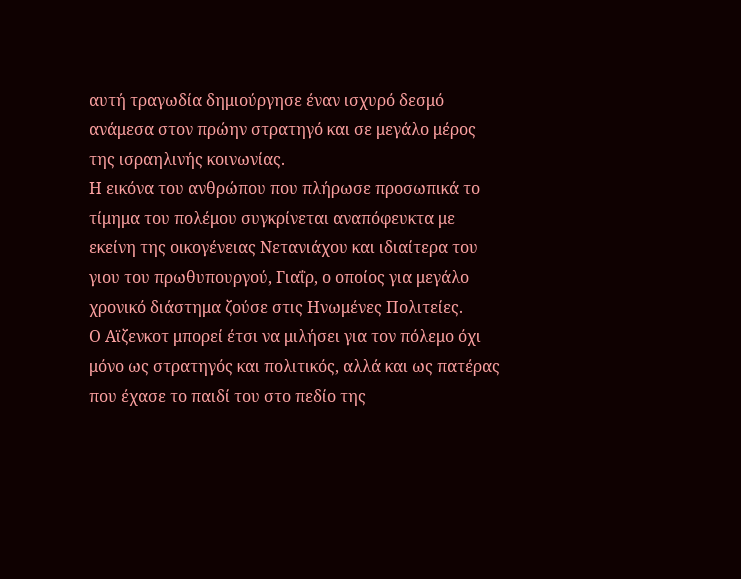αυτή τραγωδία δημιούργησε έναν ισχυρό δεσμό ανάμεσα στον πρώην στρατηγό και σε μεγάλο μέρος της ισραηλινής κοινωνίας.
Η εικόνα του ανθρώπου που πλήρωσε προσωπικά το τίμημα του πολέμου συγκρίνεται αναπόφευκτα με εκείνη της οικογένειας Νετανιάχου και ιδιαίτερα του γιου του πρωθυπουργού, Γιαΐρ, ο οποίος για μεγάλο χρονικό διάστημα ζούσε στις Ηνωμένες Πολιτείες.
Ο Αϊζενκοτ μπορεί έτσι να μιλήσει για τον πόλεμο όχι μόνο ως στρατηγός και πολιτικός, αλλά και ως πατέρας που έχασε το παιδί του στο πεδίο της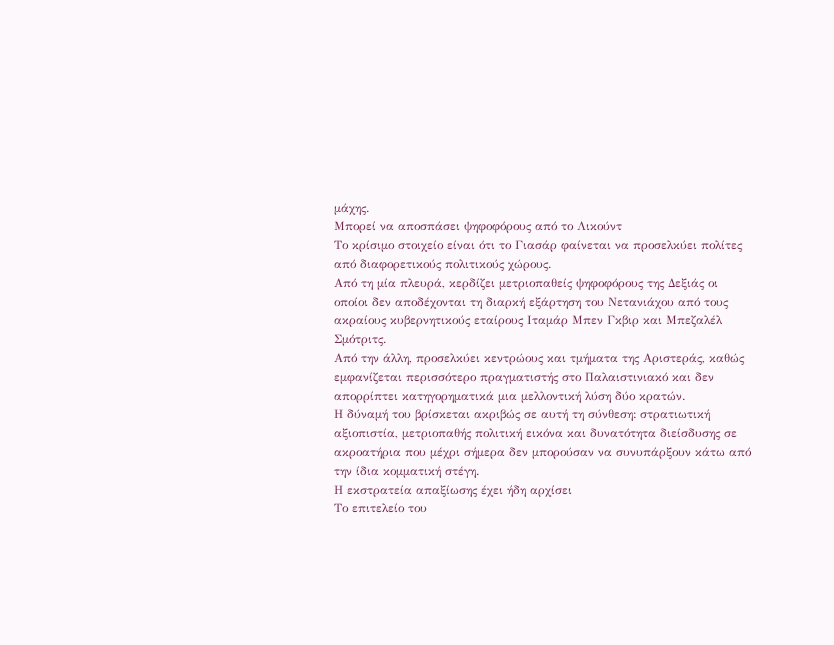μάχης.
Μπορεί να αποσπάσει ψηφοφόρους από το Λικούντ
Το κρίσιμο στοιχείο είναι ότι το Γιασάρ φαίνεται να προσελκύει πολίτες από διαφορετικούς πολιτικούς χώρους.
Από τη μία πλευρά, κερδίζει μετριοπαθείς ψηφοφόρους της Δεξιάς οι οποίοι δεν αποδέχονται τη διαρκή εξάρτηση του Νετανιάχου από τους ακραίους κυβερνητικούς εταίρους Ιταμάρ Μπεν Γκβιρ και Μπεζαλέλ Σμότριτς.
Από την άλλη, προσελκύει κεντρώους και τμήματα της Αριστεράς, καθώς εμφανίζεται περισσότερο πραγματιστής στο Παλαιστινιακό και δεν απορρίπτει κατηγορηματικά μια μελλοντική λύση δύο κρατών.
Η δύναμή του βρίσκεται ακριβώς σε αυτή τη σύνθεση: στρατιωτική αξιοπιστία, μετριοπαθής πολιτική εικόνα και δυνατότητα διείσδυσης σε ακροατήρια που μέχρι σήμερα δεν μπορούσαν να συνυπάρξουν κάτω από την ίδια κομματική στέγη.
Η εκστρατεία απαξίωσης έχει ήδη αρχίσει
Το επιτελείο του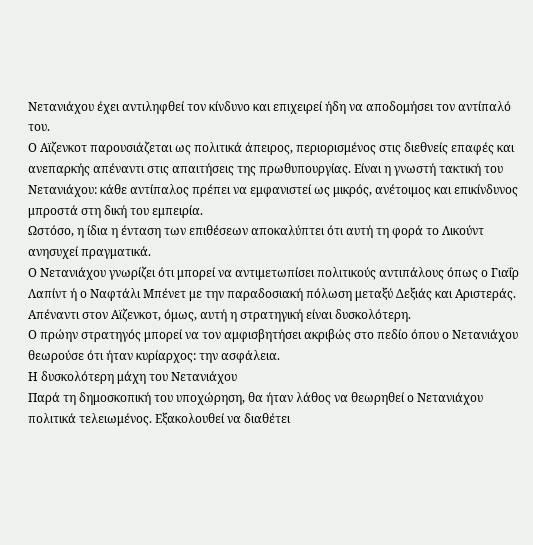Νετανιάχου έχει αντιληφθεί τον κίνδυνο και επιχειρεί ήδη να αποδομήσει τον αντίπαλό του.
Ο Αϊζενκοτ παρουσιάζεται ως πολιτικά άπειρος, περιορισμένος στις διεθνείς επαφές και ανεπαρκής απέναντι στις απαιτήσεις της πρωθυπουργίας. Είναι η γνωστή τακτική του Νετανιάχου: κάθε αντίπαλος πρέπει να εμφανιστεί ως μικρός, ανέτοιμος και επικίνδυνος μπροστά στη δική του εμπειρία.
Ωστόσο, η ίδια η ένταση των επιθέσεων αποκαλύπτει ότι αυτή τη φορά το Λικούντ ανησυχεί πραγματικά.
Ο Νετανιάχου γνωρίζει ότι μπορεί να αντιμετωπίσει πολιτικούς αντιπάλους όπως ο Γιαΐρ Λαπίντ ή ο Ναφτάλι Μπένετ με την παραδοσιακή πόλωση μεταξύ Δεξιάς και Αριστεράς. Απέναντι στον Αϊζενκοτ, όμως, αυτή η στρατηγική είναι δυσκολότερη.
Ο πρώην στρατηγός μπορεί να τον αμφισβητήσει ακριβώς στο πεδίο όπου ο Νετανιάχου θεωρούσε ότι ήταν κυρίαρχος: την ασφάλεια.
Η δυσκολότερη μάχη του Νετανιάχου
Παρά τη δημοσκοπική του υποχώρηση, θα ήταν λάθος να θεωρηθεί ο Νετανιάχου πολιτικά τελειωμένος. Εξακολουθεί να διαθέτει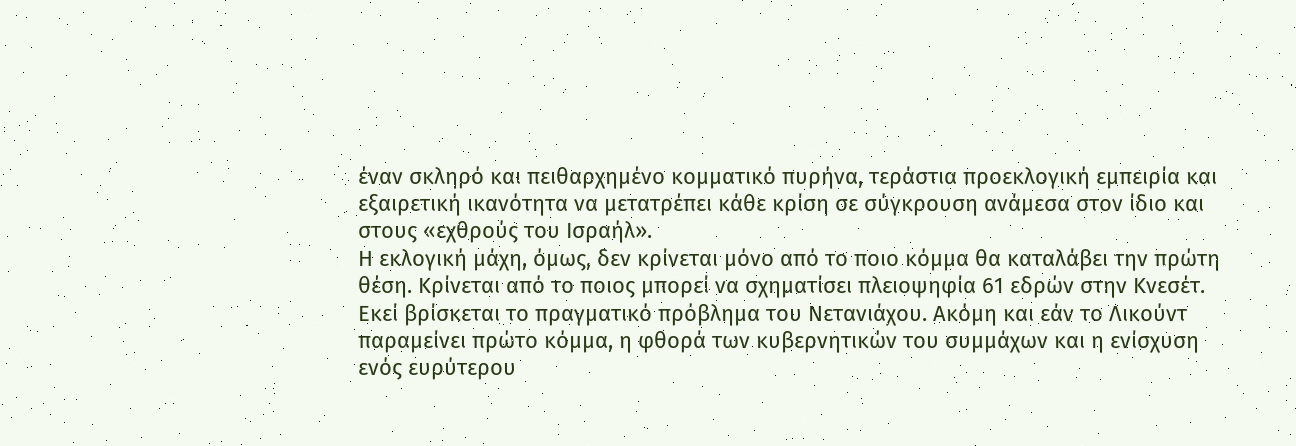έναν σκληρό και πειθαρχημένο κομματικό πυρήνα, τεράστια προεκλογική εμπειρία και εξαιρετική ικανότητα να μετατρέπει κάθε κρίση σε σύγκρουση ανάμεσα στον ίδιο και στους «εχθρούς του Ισραήλ».
Η εκλογική μάχη, όμως, δεν κρίνεται μόνο από το ποιο κόμμα θα καταλάβει την πρώτη θέση. Κρίνεται από το ποιος μπορεί να σχηματίσει πλειοψηφία 61 εδρών στην Κνεσέτ.
Εκεί βρίσκεται το πραγματικό πρόβλημα του Νετανιάχου. Ακόμη και εάν το Λικούντ παραμείνει πρώτο κόμμα, η φθορά των κυβερνητικών του συμμάχων και η ενίσχυση ενός ευρύτερου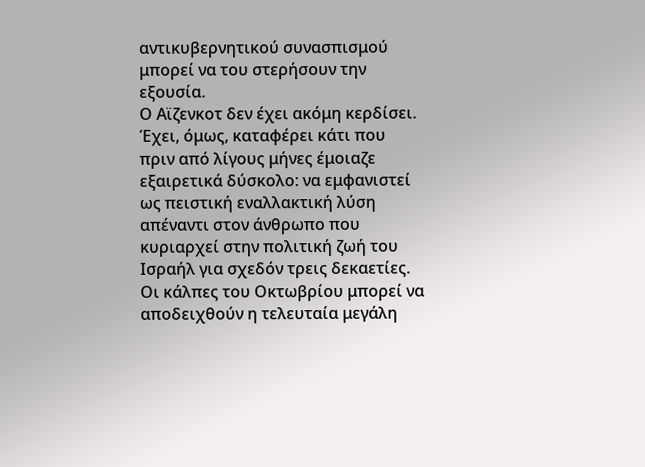αντικυβερνητικού συνασπισμού μπορεί να του στερήσουν την εξουσία.
Ο Αϊζενκοτ δεν έχει ακόμη κερδίσει. Έχει, όμως, καταφέρει κάτι που πριν από λίγους μήνες έμοιαζε εξαιρετικά δύσκολο: να εμφανιστεί ως πειστική εναλλακτική λύση απέναντι στον άνθρωπο που κυριαρχεί στην πολιτική ζωή του Ισραήλ για σχεδόν τρεις δεκαετίες.
Οι κάλπες του Οκτωβρίου μπορεί να αποδειχθούν η τελευταία μεγάλη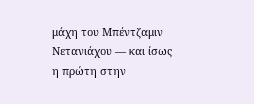μάχη του Μπέντζαμιν Νετανιάχου — και ίσως η πρώτη στην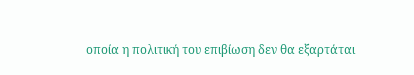οποία η πολιτική του επιβίωση δεν θα εξαρτάται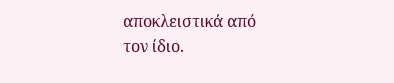αποκλειστικά από τον ίδιο.